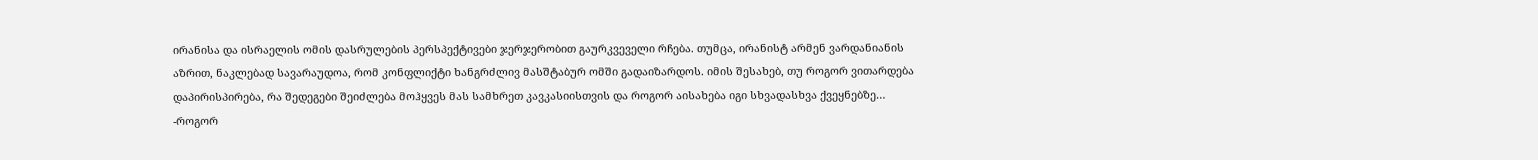ირანისა და ისრაელის ომის დასრულების პერსპექტივები ჯერჯერობით გაურკვეველი რჩება. თუმცა, ირანისტ არმენ ვარდანიანის აზრით, ნაკლებად სავარაუდოა, რომ კონფლიქტი ხანგრძლივ მასშტაბურ ომში გადაიზარდოს. იმის შესახებ, თუ როგორ ვითარდება დაპირისპირება, რა შედეგები შეიძლება მოჰყვეს მას სამხრეთ კავკასიისთვის და როგორ აისახება იგი სხვადასხვა ქვეყნებზე…
-როგორ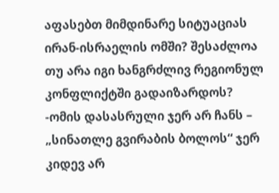აფასებთ მიმდინარე სიტუაციას ირან-ისრაელის ომში? შესაძლოა თუ არა იგი ხანგრძლივ რეგიონულ კონფლიქტში გადაიზარდოს?
-ომის დასასრული ჯერ არ ჩანს – „სინათლე გვირაბის ბოლოს“ ჯერ კიდევ არ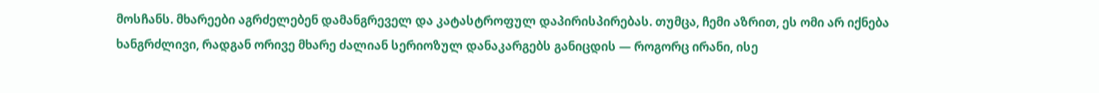მოსჩანს. მხარეები აგრძელებენ დამანგრეველ და კატასტროფულ დაპირისპირებას. თუმცა, ჩემი აზრით, ეს ომი არ იქნება ხანგრძლივი, რადგან ორივე მხარე ძალიან სერიოზულ დანაკარგებს განიცდის — როგორც ირანი, ისე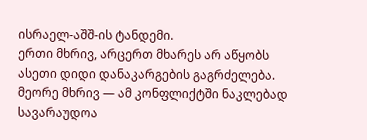ისრაელ-აშშ-ის ტანდემი.
ერთი მხრივ, არცერთ მხარეს არ აწყობს ასეთი დიდი დანაკარგების გაგრძელება. მეორე მხრივ — ამ კონფლიქტში ნაკლებად სავარაუდოა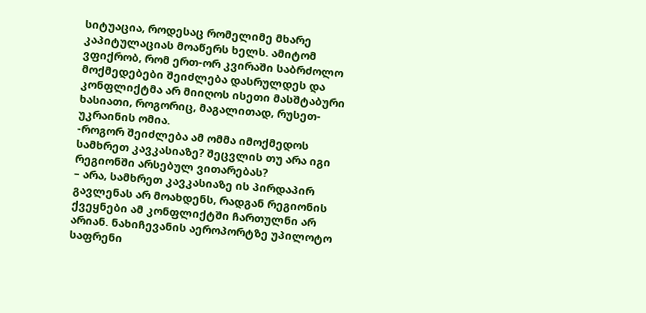სიტუაცია, როდესაც რომელიმე მხარე კაპიტულაციას მოაწერს ხელს. ამიტომ ვფიქრობ, რომ ერთ-ორ კვირაში საბრძოლო მოქმედებები შეიძლება დასრულდეს და კონფლიქტმა არ მიიღოს ისეთი მასშტაბური ხასიათი, როგორიც, მაგალითად, რუსეთ-უკრაინის ომია.
-როგორ შეიძლება ამ ომმა იმოქმედოს სამხრეთ კავკასიაზე? შეცვლის თუ არა იგი რეგიონში არსებულ ვითარებას?
– არა, სამხრეთ კავკასიაზე ის პირდაპირ გავლენას არ მოახდენს, რადგან რეგიონის ქვეყნები ამ კონფლიქტში ჩართულნი არ არიან. ნახიჩევანის აეროპორტზე უპილოტო საფრენი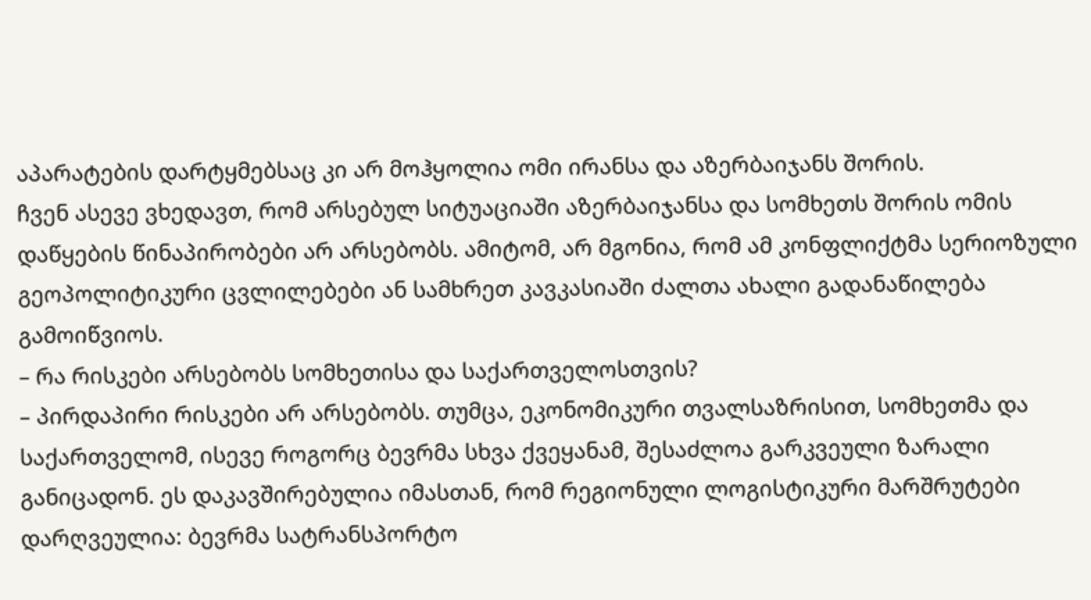აპარატების დარტყმებსაც კი არ მოჰყოლია ომი ირანსა და აზერბაიჯანს შორის.
ჩვენ ასევე ვხედავთ, რომ არსებულ სიტუაციაში აზერბაიჯანსა და სომხეთს შორის ომის დაწყების წინაპირობები არ არსებობს. ამიტომ, არ მგონია, რომ ამ კონფლიქტმა სერიოზული გეოპოლიტიკური ცვლილებები ან სამხრეთ კავკასიაში ძალთა ახალი გადანაწილება გამოიწვიოს.
– რა რისკები არსებობს სომხეთისა და საქართველოსთვის?
– პირდაპირი რისკები არ არსებობს. თუმცა, ეკონომიკური თვალსაზრისით, სომხეთმა და საქართველომ, ისევე როგორც ბევრმა სხვა ქვეყანამ, შესაძლოა გარკვეული ზარალი განიცადონ. ეს დაკავშირებულია იმასთან, რომ რეგიონული ლოგისტიკური მარშრუტები დარღვეულია: ბევრმა სატრანსპორტო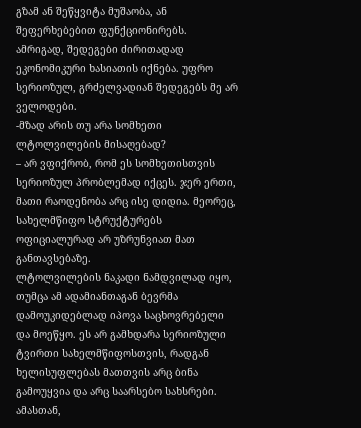გზამ ან შეწყვიტა მუშაობა, ან შეფერხებებით ფუნქციონირებს.
ამრიგად, შედეგები ძირითადად ეკონომიკური ხასიათის იქნება. უფრო სერიოზულ, გრძელვადიან შედეგებს მე არ ველოდები.
-მზად არის თუ არა სომხეთი ლტოლვილების მისაღებად?
– არ ვფიქრობ, რომ ეს სომხეთისთვის სერიოზულ პრობლემად იქცეს. ჯერ ერთი, მათი რაოდენობა არც ისე დიდია. მეორეც, სახელმწიფო სტრუქტურებს ოფიციალურად არ უზრუნვიათ მათ განთავსებაზე.
ლტოლვილების ნაკადი ნამდვილად იყო, თუმცა ამ ადამიანთაგან ბევრმა დამოუკიდებლად იპოვა საცხოვრებელი და მოეწყო. ეს არ გამხდარა სერიოზული ტვირთი სახელმწიფოსთვის, რადგან ხელისუფლებას მათთვის არც ბინა გამოუყვია და არც საარსებო სახსრები.
ამასთან,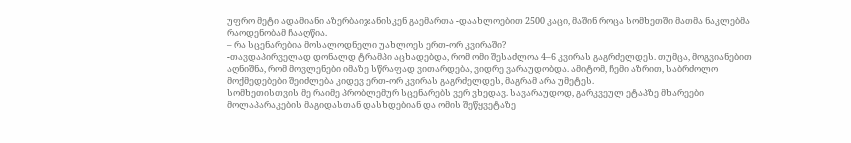უფრო მეტი ადამიანი აზერბაიჯანისკენ გაემართა -დაახლოებით 2500 კაცი, მაშინ როცა სომხეთში მათმა ნაკლებმა რაოდენობამ ჩააღწია.
– რა სცენარებია მოსალოდნელი უახლოეს ერთ-ორ კვირაში?
-თავდაპირველად დონალდ ტრამპი აცხადებდა, რომ ომი შესაძლოა 4–6 კვირას გაგრძელდეს. თუმცა, მოგვიანებით აღნიშნა, რომ მოვლენები იმაზე სწრაფად ვითარდება, ვიდრე ვარაუდობდა. ამიტომ, ჩემი აზრით, საბრძოლო მოქმედებები შეიძლება კიდევ ერთ-ორ კვირას გაგრძელდეს, მაგრამ არა უმეტეს.
სომხეთისთვის მე რაიმე პრობლემურ სცენარებს ვერ ვხედავ. სავარაუდოდ, გარკვეულ ეტაპზე მხარეები მოლაპარაკების მაგიდასთან დასხდებიან და ომის შეწყვეტაზე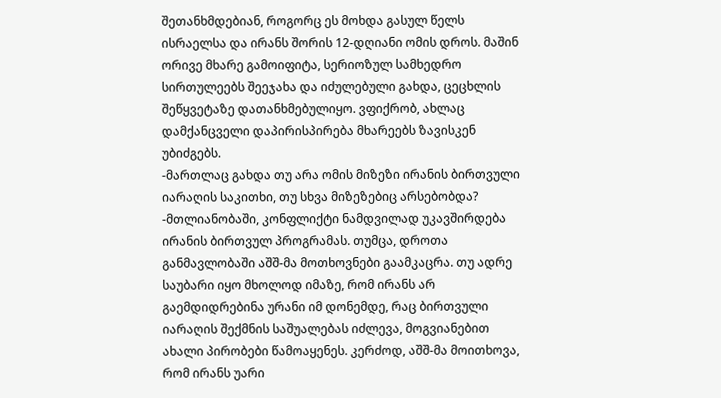შეთანხმდებიან, როგორც ეს მოხდა გასულ წელს ისრაელსა და ირანს შორის 12-დღიანი ომის დროს. მაშინ ორივე მხარე გამოიფიტა, სერიოზულ სამხედრო სირთულეებს შეეჯახა და იძულებული გახდა, ცეცხლის შეწყვეტაზე დათანხმებულიყო. ვფიქრობ, ახლაც დამქანცველი დაპირისპირება მხარეებს ზავისკენ უბიძგებს.
-მართლაც გახდა თუ არა ომის მიზეზი ირანის ბირთვული იარაღის საკითხი, თუ სხვა მიზეზებიც არსებობდა?
-მთლიანობაში, კონფლიქტი ნამდვილად უკავშირდება ირანის ბირთვულ პროგრამას. თუმცა, დროთა განმავლობაში აშშ-მა მოთხოვნები გაამკაცრა. თუ ადრე საუბარი იყო მხოლოდ იმაზე, რომ ირანს არ გაემდიდრებინა ურანი იმ დონემდე, რაც ბირთვული იარაღის შექმნის საშუალებას იძლევა, მოგვიანებით ახალი პირობები წამოაყენეს. კერძოდ, აშშ-მა მოითხოვა, რომ ირანს უარი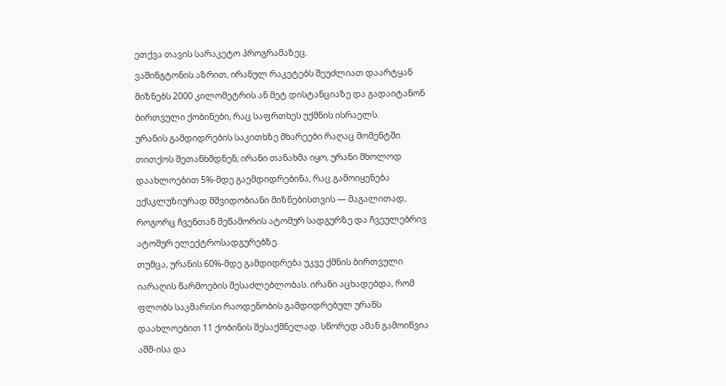ეთქვა თავის სარაკეტო პროგრამაზეც.
ვაშინგტონის აზრით, ირანულ რაკეტებს შეუძლიათ დაარტყან მიზნებს 2000 კილომეტრის ან მეტ დისტანციაზე და გადაიტანონ ბირთვული ქობინები, რაც საფრთხეს უქმნის ისრაელს.
ურანის გამდიდრების საკითხზე მხარეები რაღაც მომენტში თითქოს შეთანხმდნენ; ირანი თანახმა იყო, ურანი მხოლოდ დაახლოებით 5%-მდე გაემდიდრებინა, რაც გამოიყენება ექსკლუზიურად მშვიდობიანი მიზნებისთვის — მაგალითად, როგორც ჩვენთან მეწამორის ატომურ სადგურზე და ჩვეულებრივ ატომურ ელექტროსადგურებზე.
თუმცა, ურანის 60%-მდე გამდიდრება უკვე ქმნის ბირთვული იარაღის წარმოების შესაძლებლობას. ირანი აცხადებდა, რომ ფლობს საკმარისი რაოდენობის გამდიდრებულ ურანს დაახლოებით 11 ქობინის შესაქმნელად. სწორედ ამან გამოიწვია აშშ-ისა და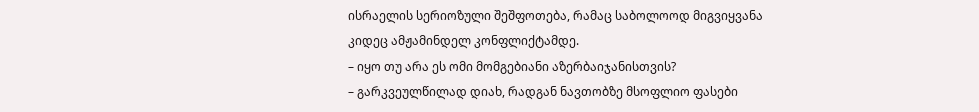ისრაელის სერიოზული შეშფოთება, რამაც საბოლოოდ მიგვიყვანა კიდეც ამჟამინდელ კონფლიქტამდე.
– იყო თუ არა ეს ომი მომგებიანი აზერბაიჯანისთვის?
– გარკვეულწილად დიახ, რადგან ნავთობზე მსოფლიო ფასები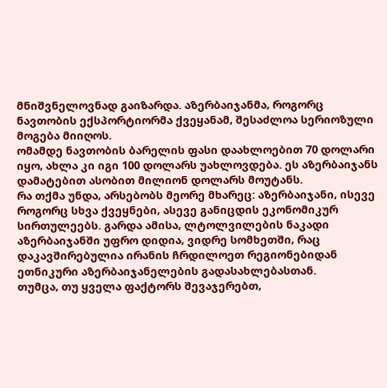მნიშვნელოვნად გაიზარდა. აზერბაიჯანმა, როგორც ნავთობის ექსპორტიორმა ქვეყანამ, შესაძლოა სერიოზული მოგება მიიღოს.
ომამდე ნავთობის ბარელის ფასი დაახლოებით 70 დოლარი იყო, ახლა კი იგი 100 დოლარს უახლოვდება. ეს აზერბაიჯანს დამატებით ასობით მილიონ დოლარს მოუტანს.
რა თქმა უნდა, არსებობს მეორე მხარეც: აზერბაიჯანი, ისევე როგორც სხვა ქვეყნები, ასევე განიცდის ეკონომიკურ სირთულეებს. გარდა ამისა, ლტოლვილების ნაკადი აზერბაიჯანში უფრო დიდია, ვიდრე სომხეთში, რაც დაკავშირებულია ირანის ჩრდილოეთ რეგიონებიდან ეთნიკური აზერბაიჯანელების გადასახლებასთან.
თუმცა, თუ ყველა ფაქტორს შევაჯერებთ,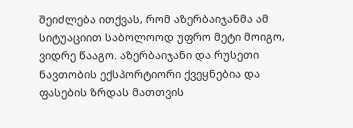შეიძლება ითქვას, რომ აზერბაიჯანმა ამ სიტუაციით საბოლოოდ უფრო მეტი მოიგო, ვიდრე წააგო. აზერბაიჯანი და რუსეთი ნავთობის ექსპორტიორი ქვეყნებია და ფასების ზრდას მათთვის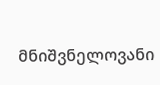მნიშვნელოვანი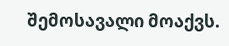შემოსავალი მოაქვს.